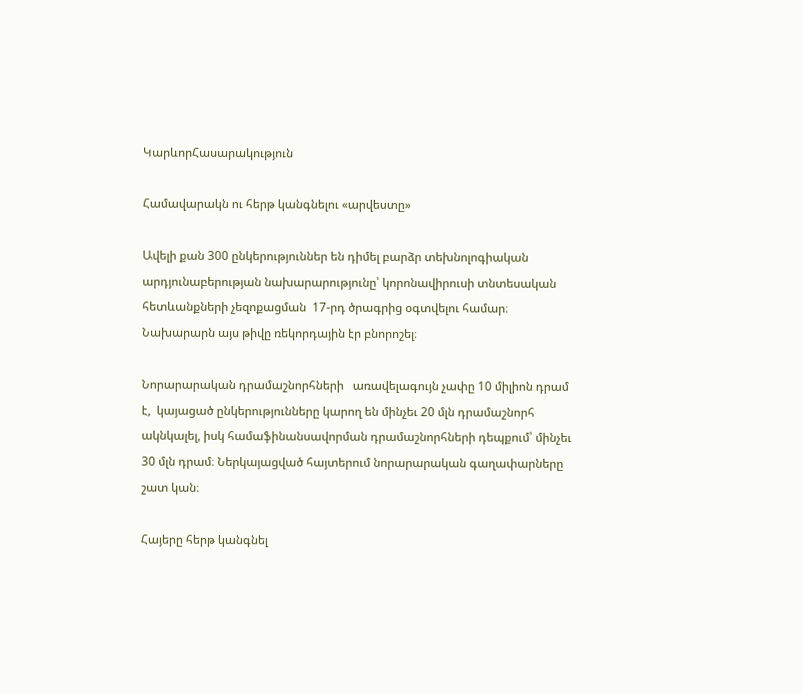ԿարևորՀասարակություն

Համավարակն ու հերթ կանգնելու «արվեստը»

Ավելի քան 300 ընկերություններ են դիմել բարձր տեխնոլոգիական արդյունաբերության նախարարությունը՝ կորոնավիրուսի տնտեսական հետևանքների չեզոքացման  17-րդ ծրագրից օգտվելու համար։ Նախարարն այս թիվը ռեկորդային էր բնորոշել։

Նորարարական դրամաշնորհների   առավելագույն չափը 10 միլիոն դրամ է,  կայացած ընկերությունները կարող են մինչեւ 20 մլն դրամաշնորհ ակնկալել, իսկ համաֆինանսավորման դրամաշնորհների դեպքում՝ մինչեւ 30 մլն դրամ։ Ներկայացված հայտերում նորարարական գաղափարները շատ կան։

Հայերը հերթ կանգնել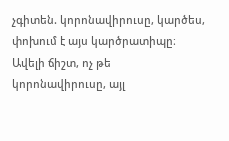չգիտեն. կորոնավիրուսը, կարծես, փոխում է այս կարծրատիպը։ Ավելի ճիշտ, ոչ թե կորոնավիրուսը, այլ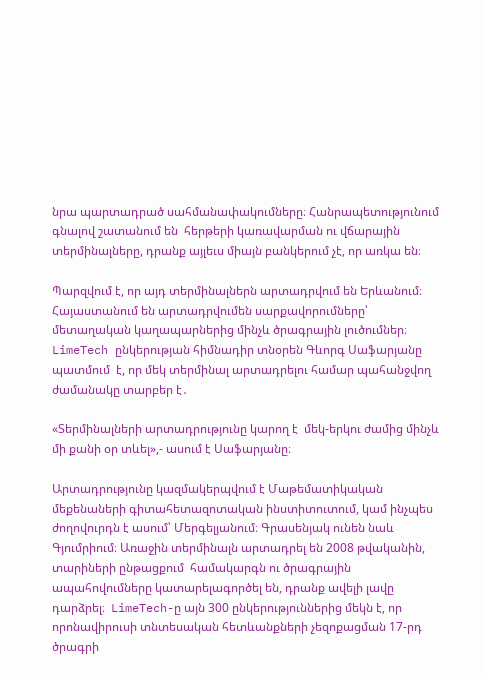նրա պարտադրած սահմանափակումները։ Հանրապետությունում գնալով շատանում են  հերթերի կառավարման ու վճարային  տերմինալները, դրանք այլեւս միայն բանկերում չէ, որ առկա են։

Պարզվում է, որ այդ տերմինալներն արտադրվում են Երևանում։   Հայաստանում են արտադրվումեն սարքավորումները՝ մետաղական կաղապարներից մինչև ծրագրային լուծումներ։  LimeTech ընկերության հիմնադիր տնօրեն Գևորգ Սաֆարյանը պատմում  է, որ մեկ տերմինալ արտադրելու համար պահանջվող ժամանակը տարբեր է․

«Տերմինալների արտադրությունը կարող է  մեկ-երկու ժամից մինչև մի քանի օր տևել»,- ասում է Սաֆարյանը։

Արտադրությունը կազմակերպվում է Մաթեմատիկական մեքենաների գիտահետազոտական ինստիտուտում, կամ ինչպես ժողովուրդն է ասում՝ Մերգելյանում։ Գրասենյակ ունեն նաև Գյումրիում։ Առաջին տերմինալն արտադրել են 2008 թվականին, տարիների ընթացքում  համակարգն ու ծրագրային  ապահովումները կատարելագործել են, դրանք ավելի լավը դարձրել։  LimeTech-ը այն 300 ընկերություններից մեկն է, որ որոնավիրուսի տնտեսական հետևանքների չեզոքացման 17-րդ ծրագրի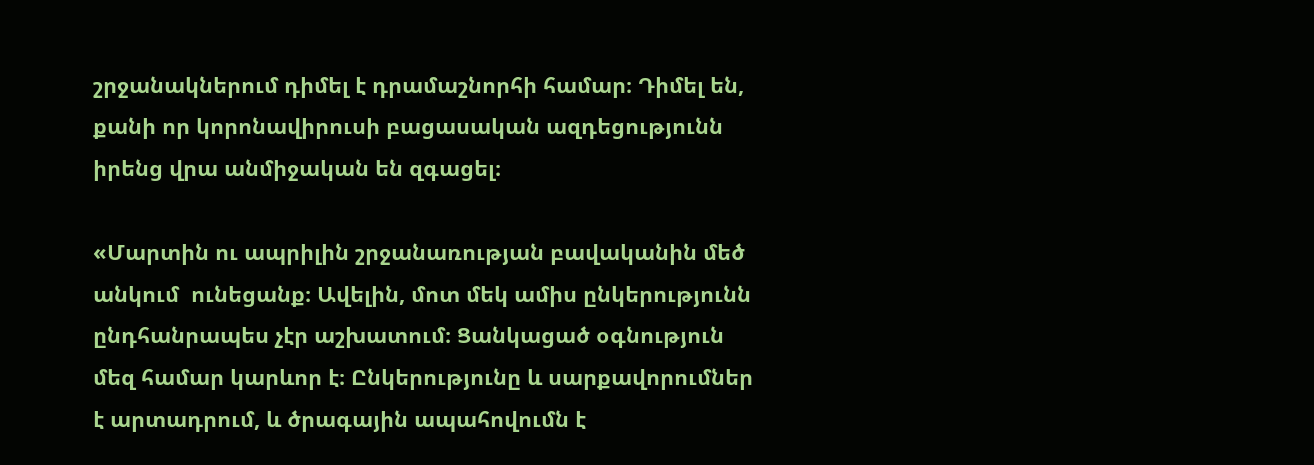շրջանակներում դիմել է դրամաշնորհի համար։ Դիմել են, քանի որ կորոնավիրուսի բացասական ազդեցությունն իրենց վրա անմիջական են զգացել։

«Մարտին ու ապրիլին շրջանառության բավականին մեծ  անկում  ունեցանք։ Ավելին, մոտ մեկ ամիս ընկերությունն  ընդհանրապես չէր աշխատում։ Ցանկացած օգնություն մեզ համար կարևոր է։ Ընկերությունը և սարքավորումներ է արտադրում, և ծրագային ապահովումն է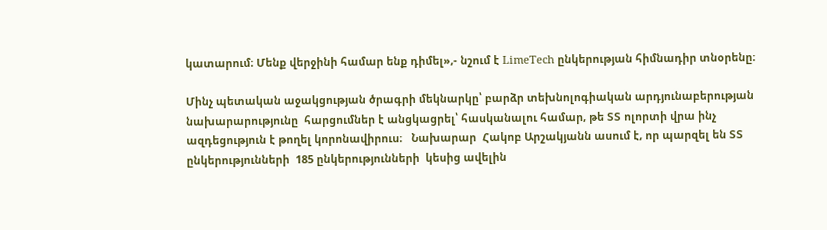կատարում։ Մենք վերջինի համար ենք դիմել»,- նշում է LimeTech ընկերության հիմնադիր տնօրենը։

Մինչ պետական աջակցության ծրագրի մեկնարկը՝ բարձր տեխնոլոգիական արդյունաբերության նախարարությունը  հարցումներ է անցկացրել՝ հասկանալու համար, թե ՏՏ ոլորտի վրա ինչ ազդեցություն է թողել կորոնավիրուս։   Նախարար  Հակոբ Արշակյանն ասում է, որ պարզել են ՏՏ ընկերությունների  185 ընկերությունների  կեսից ավելին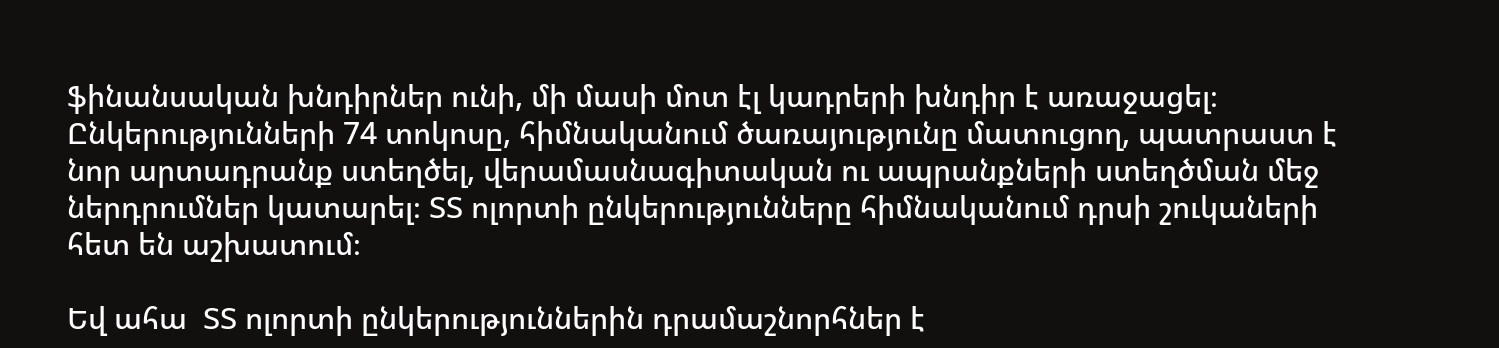ֆինանսական խնդիրներ ունի, մի մասի մոտ էլ կադրերի խնդիր է առաջացել։ Ընկերությունների 74 տոկոսը, հիմնականում ծառայությունը մատուցող, պատրաստ է նոր արտադրանք ստեղծել, վերամասնագիտական ու ապրանքների ստեղծման մեջ ներդրումներ կատարել։ ՏՏ ոլորտի ընկերությունները հիմնականում դրսի շուկաների հետ են աշխատում։

Եվ ահա  ՏՏ ոլորտի ընկերություններին դրամաշնորհներ է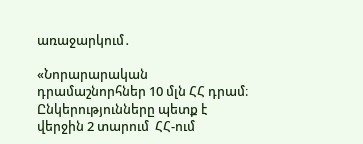առաջարկում․

«Նորարարական դրամաշնորհներ 10 մլն ՀՀ դրամ։  Ընկերությունները պետք է վերջին 2 տարում  ՀՀ-ում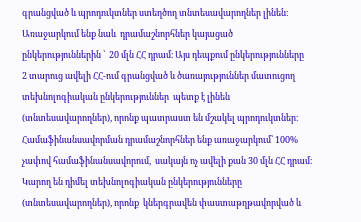գրանցված և պրոդուկտներ ստեղծող տնտեսավարողներ լինեն։ Առաջարկում ենք նաև  դրամաշնորհներ կայացած ընկերություններին ՝  20 մլն ՀՀ դրամ։ Այս դեպքում ընկերությունները  2 տարուց ավելի ՀՀ-ում գրանցված և ծառայություններ մատուցող տեխնոլոգիական ընկերություններ  պետք է լինեն (տնտեսավարողներ), որոնք պատրաստ են մշակել պրոդուկտներ։ Համաֆինանսավորման դրամաշնորհներ ենք առաջարկում՝ 100% չափով համաֆինանսավորում,  սակայն ոչ ավելի քան 30 մլն ՀՀ դրամ։  Կարող են դիմել տեխնոլոգիական ընկերությունները  (տնտեսավարողներ), որոնք  կներգրավեն փաստաթղթավորված և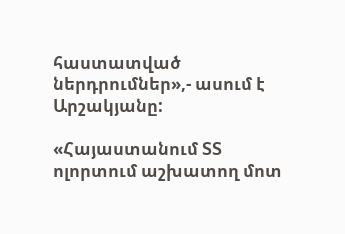հաստատված ներդրումներ»,- ասում է Արշակյանը:

«Հայաստանում ՏՏ ոլորտում աշխատող մոտ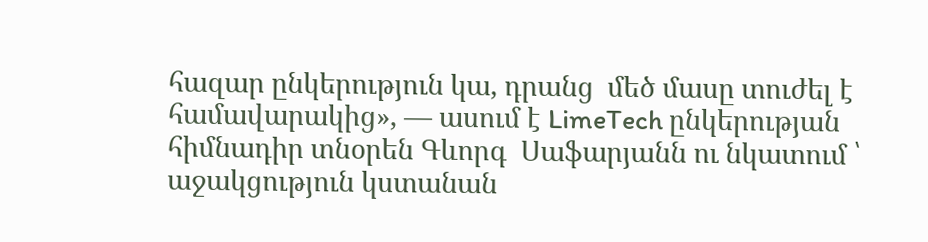հազար ընկերություն կա, դրանց  մեծ մասը տուժել է համավարակից», — ասում է LimeTech ընկերության հիմնադիր տնօրեն Գևորգ  Սաֆարյանն ու նկատում ՝ աջակցություն կստանան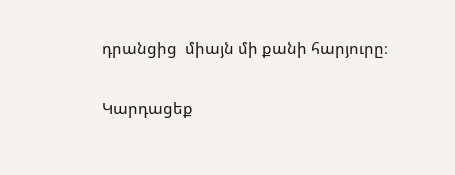դրանցից  միայն մի քանի հարյուրը։

Կարդացեք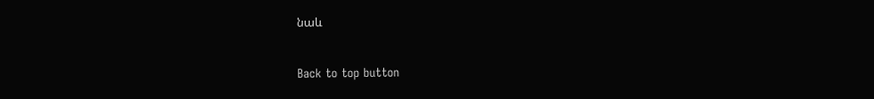նաև

Back to top button